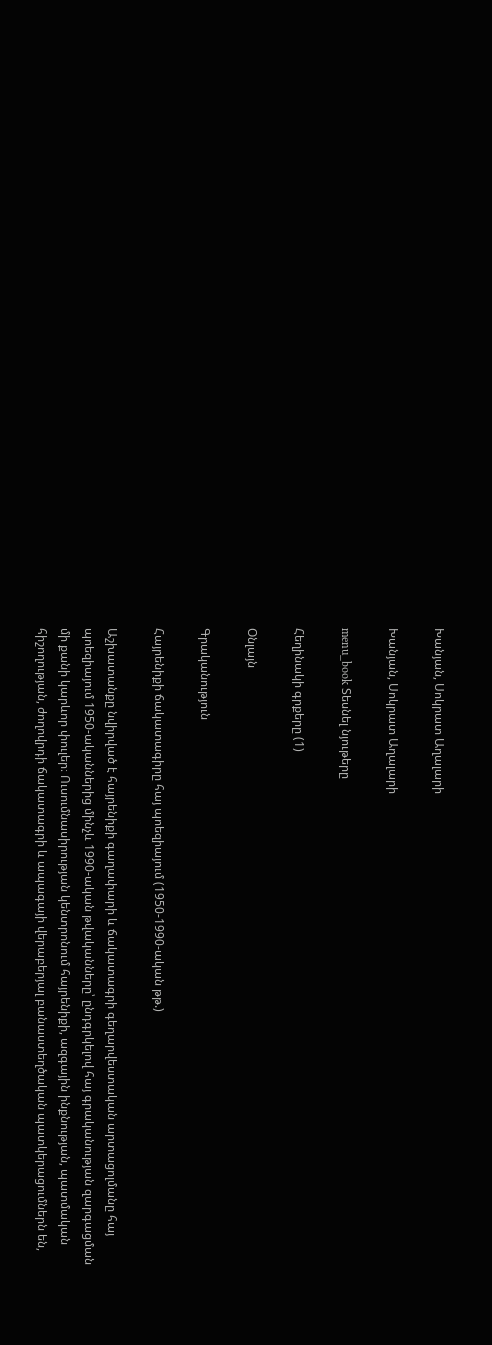Խանյան, Սոկրատ Աղալարի

Խանյան, Սոկրատ Աղալարի

menu_book Տեսնել նյութերը

Հեղինակի գրքերը (1)

Օնլայն

Գրականություն

Հայրենիքի ճակատագիրը հայ պոեզիայում (1950-1990-ական թթ.)

Աշխատանքը նվիրված է հայրենիքի գաղափարի և ճակատագրի գեղարվեստական արտացոլմանը հայ պոեզիայում 1950-ականներից մինչև 1990-ական թվականները՝ ընդգրկելով հայ գրականության զարգացման մի քանի կարևոր փուլեր։ Ուսումնասիրության կենտրոնում հայրենիքի, ազգային ինքնության, պատմական հիշողության, ժողովրդի ճակատագրի և ապագայի վերաբերյալ բանաստեղծական պատկերացումներն են,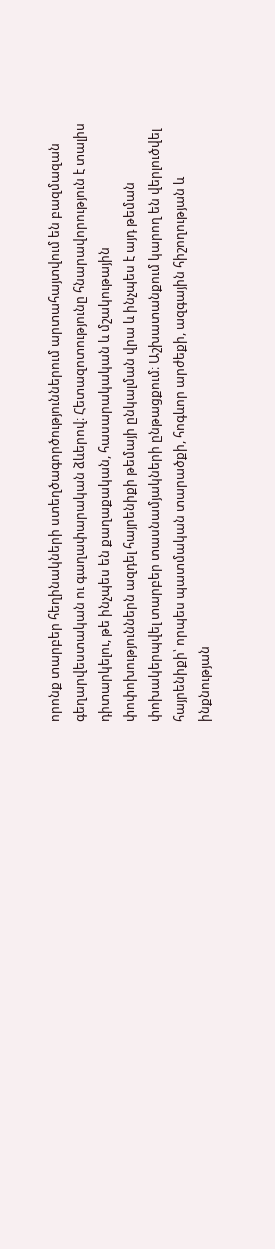որոնք տարբեր հեղինակների ստեղծագործություններում արտահայտվում են բազմազան գեղարվեստական ու գաղափարական ձևերով։ Հետազոտությունը հնարավորություն է տալիս դիտարկելու, թե ինչպես են քաղաքական, հասարակական և մշակութային փոփոխություններն ազդել հայրենիքի թեմայի ընկալման վրա և ինչպես է այդ թեման փոխակերպվել տարբեր տասնամյակների ընթացքում։ Աշխատանքում կարող են վերլուծվել հայրենիքի՝ որպես պատմական տարածքի, հոգևոր արժեքի, ազգային հիշողության և ինքնության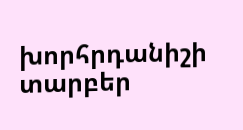խորհրդանիշի տարբեր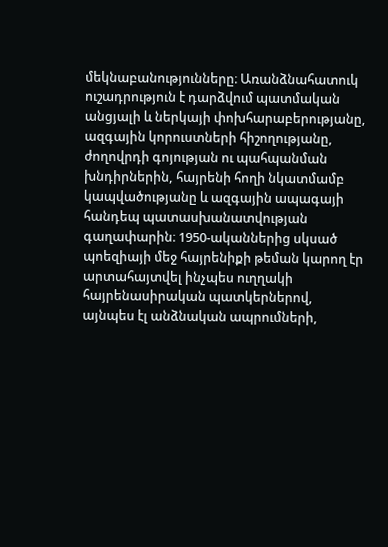մեկնաբանությունները։ Առանձնահատուկ ուշադրություն է դարձվում պատմական անցյալի և ներկայի փոխհարաբերությանը, ազգային կորուստների հիշողությանը, ժողովրդի գոյության ու պահպանման խնդիրներին, հայրենի հողի նկատմամբ կապվածությանը և ազգային ապագայի հանդեպ պատասխանատվության գաղափարին։ 1950-ականներից սկսած պոեզիայի մեջ հայրենիքի թեման կարող էր արտահայտվել ինչպես ուղղակի հայրենասիրական պատկերներով, այնպես էլ անձնական ապրումների,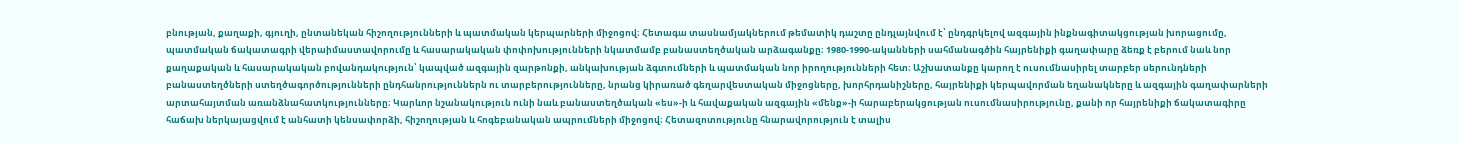բնության, քաղաքի, գյուղի, ընտանեկան հիշողությունների և պատմական կերպարների միջոցով։ Հետագա տասնամյակներում թեմատիկ դաշտը ընդլայնվում է՝ ընդգրկելով ազգային ինքնագիտակցության խորացումը, պատմական ճակատագրի վերաիմաստավորումը և հասարակական փոփոխությունների նկատմամբ բանաստեղծական արձագանքը։ 1980-1990-ականների սահմանագծին հայրենիքի գաղափարը ձեռք է բերում նաև նոր քաղաքական և հասարակական բովանդակություն՝ կապված ազգային զարթոնքի, անկախության ձգտումների և պատմական նոր իրողությունների հետ։ Աշխատանքը կարող է ուսումնասիրել տարբեր սերունդների բանաստեղծների ստեղծագործությունների ընդհանրություններն ու տարբերությունները, նրանց կիրառած գեղարվեստական միջոցները, խորհրդանիշները, հայրենիքի կերպավորման եղանակները և ազգային գաղափարների արտահայտման առանձնահատկությունները։ Կարևոր նշանակություն ունի նաև բանաստեղծական «ես»-ի և հավաքական ազգային «մենք»-ի հարաբերակցության ուսումնասիրությունը, քանի որ հայրենիքի ճակատագիրը հաճախ ներկայացվում է անհատի կենսափորձի, հիշողության և հոգեբանական ապրումների միջոցով։ Հետազոտությունը հնարավորություն է տալիս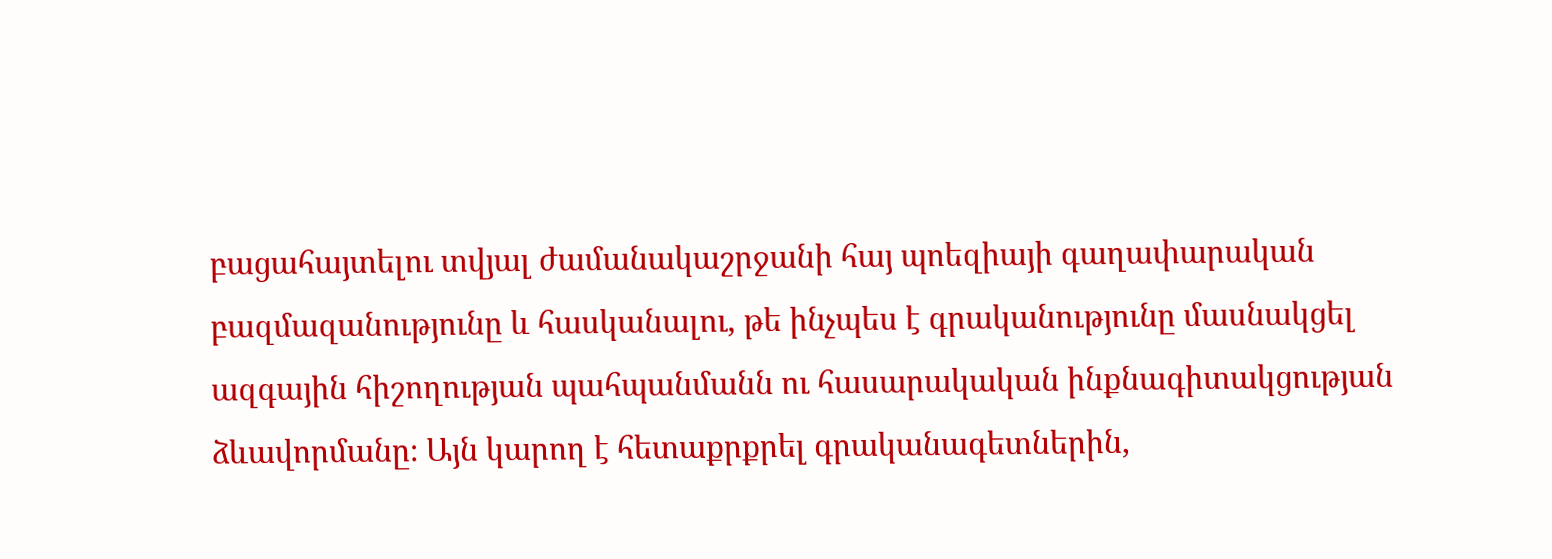բացահայտելու տվյալ ժամանակաշրջանի հայ պոեզիայի գաղափարական բազմազանությունը և հասկանալու, թե ինչպես է գրականությունը մասնակցել ազգային հիշողության պահպանմանն ու հասարակական ինքնագիտակցության ձևավորմանը։ Այն կարող է հետաքրքրել գրականագետներին,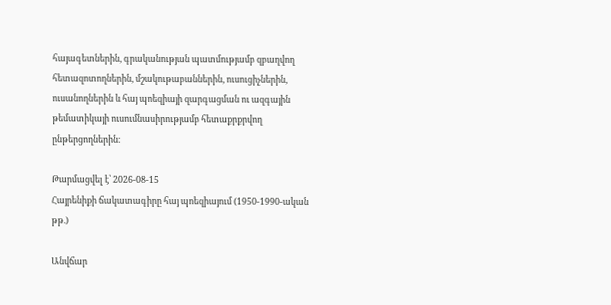հայագետներին, գրականության պատմությամբ զբաղվող հետազոտողներին, մշակութաբաններին, ուսուցիչներին, ուսանողներին և հայ պոեզիայի զարգացման ու ազգային թեմատիկայի ուսումնասիրությամբ հետաքրքրվող ընթերցողներին։

Թարմացվել է՝ 2026-08-15
Հայրենիքի ճակատագիրը հայ պոեզիայում (1950-1990-ական թթ.)

Անվճար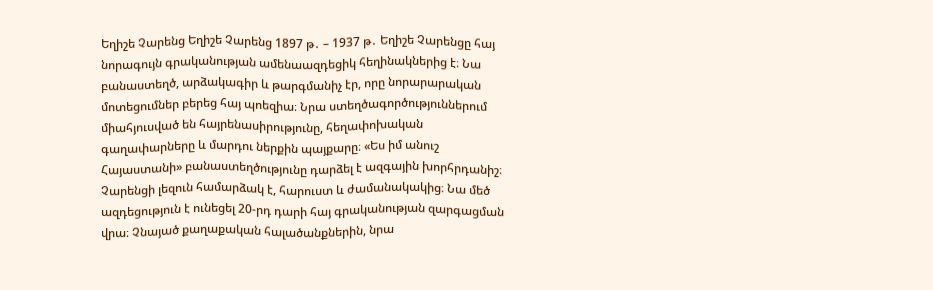Եղիշե Չարենց Եղիշե Չարենց 1897 թ․ – 1937 թ․ Եղիշե Չարենցը հայ նորագույն գրականության ամենաազդեցիկ հեղինակներից է։ Նա բանաստեղծ, արձակագիր և թարգմանիչ էր, որը նորարարական մոտեցումներ բերեց հայ պոեզիա։ Նրա ստեղծագործություններում միահյուսված են հայրենասիրությունը, հեղափոխական գաղափարները և մարդու ներքին պայքարը։ «Ես իմ անուշ Հայաստանի» բանաստեղծությունը դարձել է ազգային խորհրդանիշ։ Չարենցի լեզուն համարձակ է, հարուստ և ժամանակակից։ Նա մեծ ազդեցություն է ունեցել 20-րդ դարի հայ գրականության զարգացման վրա։ Չնայած քաղաքական հալածանքներին, նրա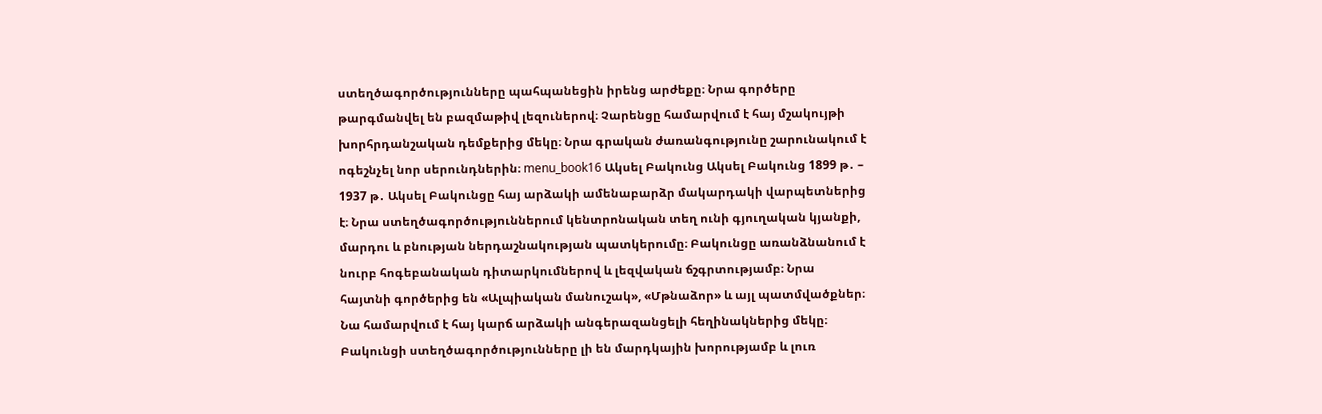ստեղծագործությունները պահպանեցին իրենց արժեքը։ Նրա գործերը թարգմանվել են բազմաթիվ լեզուներով։ Չարենցը համարվում է հայ մշակույթի խորհրդանշական դեմքերից մեկը։ Նրա գրական ժառանգությունը շարունակում է ոգեշնչել նոր սերունդներին։ menu_book16 Ակսել Բակունց Ակսել Բակունց 1899 թ․ – 1937 թ․ Ակսել Բակունցը հայ արձակի ամենաբարձր մակարդակի վարպետներից է։ Նրա ստեղծագործություններում կենտրոնական տեղ ունի գյուղական կյանքի, մարդու և բնության ներդաշնակության պատկերումը։ Բակունցը առանձնանում է նուրբ հոգեբանական դիտարկումներով և լեզվական ճշգրտությամբ։ Նրա հայտնի գործերից են «Ալպիական մանուշակ», «Մթնաձոր» և այլ պատմվածքներ։ Նա համարվում է հայ կարճ արձակի անգերազանցելի հեղինակներից մեկը։ Բակունցի ստեղծագործությունները լի են մարդկային խորությամբ և լուռ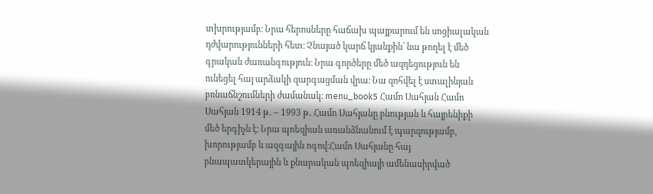տխրությամբ։ Նրա հերոսները հաճախ պայքարում են սոցիալական դժվարությունների հետ։ Չնայած կարճ կյանքին՝ նա թողել է մեծ գրական ժառանգություն։ Նրա գործերը մեծ ազդեցություն են ունեցել հայ արձակի զարգացման վրա։ Նա զոհվել է ստալինյան բռնաճնշումների ժամանակ։ menu_book5 Համո Սահյան Համո Սահյան 1914 թ․ – 1993 թ․ Համո Սահյանը բնության և հայրենիքի մեծ երգիչն է։ Նրա պոեզիան առանձնանում է պարզությամբ, խորությամբ և ազգային ոգով։Համո Սահյանը հայ բնապատկերային և քնարական պոեզիայի ամենասիրված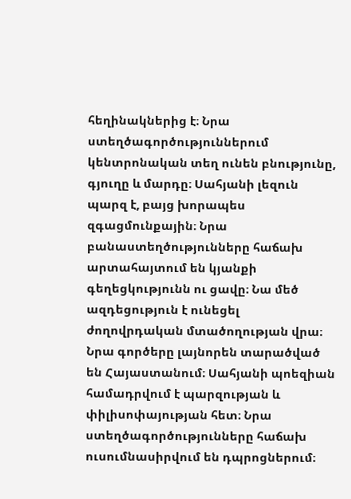հեղինակներից է։ Նրա ստեղծագործություններում կենտրոնական տեղ ունեն բնությունը, գյուղը և մարդը։ Սահյանի լեզուն պարզ է, բայց խորապես զգացմունքային։ Նրա բանաստեղծությունները հաճախ արտահայտում են կյանքի գեղեցկությունն ու ցավը։ Նա մեծ ազդեցություն է ունեցել ժողովրդական մտածողության վրա։ Նրա գործերը լայնորեն տարածված են Հայաստանում։ Սահյանի պոեզիան համադրվում է պարզության և փիլիսոփայության հետ։ Նրա ստեղծագործությունները հաճախ ուսումնասիրվում են դպրոցներում։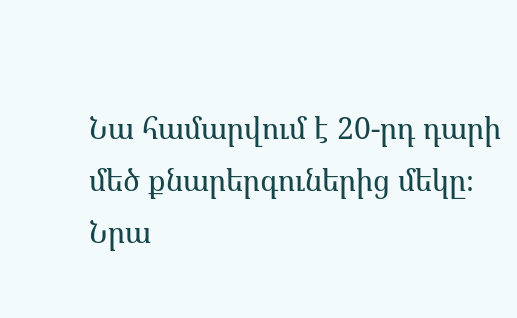Նա համարվում է 20-րդ դարի մեծ քնարերգուներից մեկը։ Նրա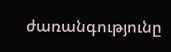ժառանգությունը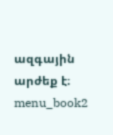ազգային արժեք է։ menu_book2